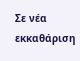Σε νέα εκκαθάριση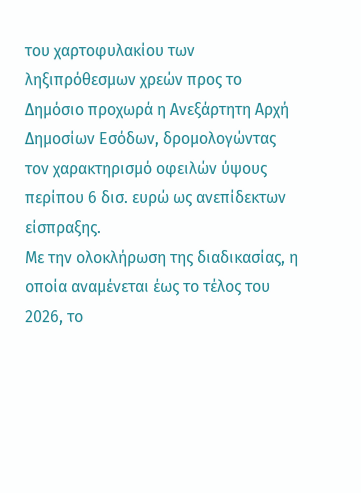του χαρτοφυλακίου των ληξιπρόθεσμων χρεών προς το Δημόσιο προχωρά η Ανεξάρτητη Αρχή Δημοσίων Εσόδων, δρομολογώντας τον χαρακτηρισμό οφειλών ύψους περίπου 6 δισ. ευρώ ως ανεπίδεκτων είσπραξης.
Με την ολοκλήρωση της διαδικασίας, η οποία αναμένεται έως το τέλος του 2026, το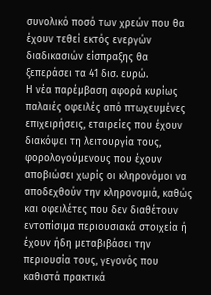συνολικό ποσό των χρεών που θα έχουν τεθεί εκτός ενεργών διαδικασιών είσπραξης θα ξεπεράσει τα 41 δισ. ευρώ.
Η νέα παρέμβαση αφορά κυρίως παλαιές οφειλές από πτωχευμένες επιχειρήσεις, εταιρείες που έχουν διακόψει τη λειτουργία τους, φορολογούμενους που έχουν αποβιώσει χωρίς οι κληρονόμοι να αποδεχθούν την κληρονομιά, καθώς και οφειλέτες που δεν διαθέτουν εντοπίσιμα περιουσιακά στοιχεία ή έχουν ήδη μεταβιβάσει την περιουσία τους, γεγονός που καθιστά πρακτικά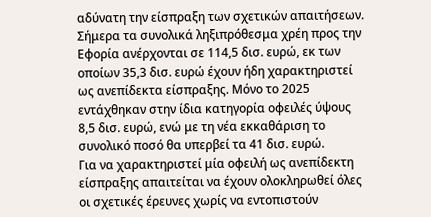αδύνατη την είσπραξη των σχετικών απαιτήσεων.
Σήμερα τα συνολικά ληξιπρόθεσμα χρέη προς την Εφορία ανέρχονται σε 114,5 δισ. ευρώ, εκ των οποίων 35,3 δισ. ευρώ έχουν ήδη χαρακτηριστεί ως ανεπίδεκτα είσπραξης. Μόνο το 2025 εντάχθηκαν στην ίδια κατηγορία οφειλές ύψους 8,5 δισ. ευρώ, ενώ με τη νέα εκκαθάριση το συνολικό ποσό θα υπερβεί τα 41 δισ. ευρώ.
Για να χαρακτηριστεί μία οφειλή ως ανεπίδεκτη είσπραξης απαιτείται να έχουν ολοκληρωθεί όλες οι σχετικές έρευνες χωρίς να εντοπιστούν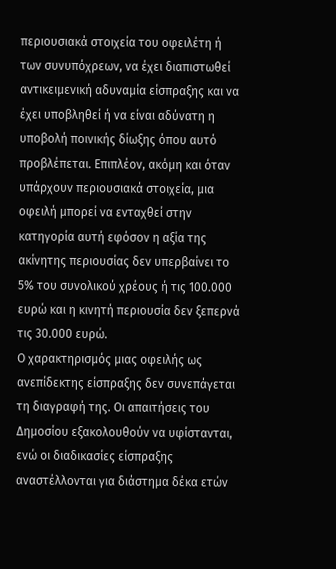περιουσιακά στοιχεία του οφειλέτη ή των συνυπόχρεων, να έχει διαπιστωθεί αντικειμενική αδυναμία είσπραξης και να έχει υποβληθεί ή να είναι αδύνατη η υποβολή ποινικής δίωξης όπου αυτό προβλέπεται. Επιπλέον, ακόμη και όταν υπάρχουν περιουσιακά στοιχεία, μια οφειλή μπορεί να ενταχθεί στην κατηγορία αυτή εφόσον η αξία της ακίνητης περιουσίας δεν υπερβαίνει το 5% του συνολικού χρέους ή τις 100.000 ευρώ και η κινητή περιουσία δεν ξεπερνά τις 30.000 ευρώ.
Ο χαρακτηρισμός μιας οφειλής ως ανεπίδεκτης είσπραξης δεν συνεπάγεται τη διαγραφή της. Οι απαιτήσεις του Δημοσίου εξακολουθούν να υφίστανται, ενώ οι διαδικασίες είσπραξης αναστέλλονται για διάστημα δέκα ετών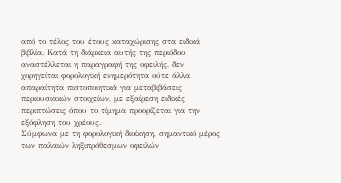από το τέλος του έτους καταχώρισης στα ειδικά βιβλία. Κατά τη διάρκεια αυτής της περιόδου αναστέλλεται η παραγραφή της οφειλής, δεν χορηγείται φορολογική ενημερότητα ούτε άλλα απαραίτητα πιστοποιητικά για μεταβιβάσεις περιουσιακών στοιχείων, με εξαίρεση ειδικές περιπτώσεις όπου το τίμημα προορίζεται για την εξόφληση του χρέους.
Σύμφωνα με τη φορολογική διοίκηση, σημαντικό μέρος των παλαιών ληξιπρόθεσμων οφειλών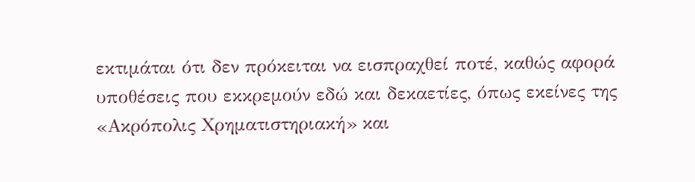εκτιμάται ότι δεν πρόκειται να εισπραχθεί ποτέ, καθώς αφορά υποθέσεις που εκκρεμούν εδώ και δεκαετίες, όπως εκείνες της «Ακρόπολις Χρηματιστηριακή» και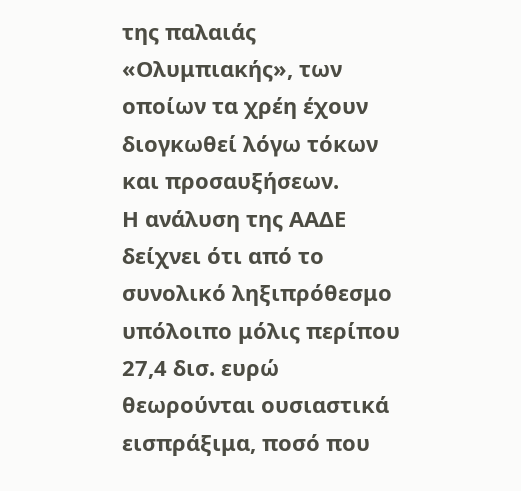της παλαιάς «Ολυμπιακής», των οποίων τα χρέη έχουν διογκωθεί λόγω τόκων και προσαυξήσεων.
Η ανάλυση της ΑΑΔΕ δείχνει ότι από το συνολικό ληξιπρόθεσμο υπόλοιπο μόλις περίπου 27,4 δισ. ευρώ θεωρούνται ουσιαστικά εισπράξιμα, ποσό που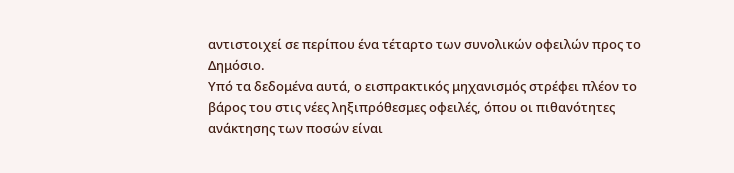αντιστοιχεί σε περίπου ένα τέταρτο των συνολικών οφειλών προς το Δημόσιο.
Υπό τα δεδομένα αυτά, ο εισπρακτικός μηχανισμός στρέφει πλέον το βάρος του στις νέες ληξιπρόθεσμες οφειλές, όπου οι πιθανότητες ανάκτησης των ποσών είναι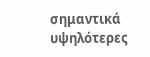σημαντικά υψηλότερες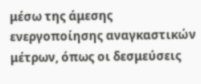μέσω της άμεσης ενεργοποίησης αναγκαστικών μέτρων, όπως οι δεσμεύσεις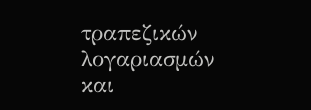τραπεζικών λογαριασμών και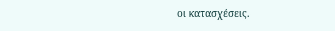οι κατασχέσεις.